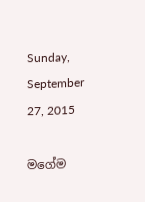Sunday, September 27, 2015

මගේම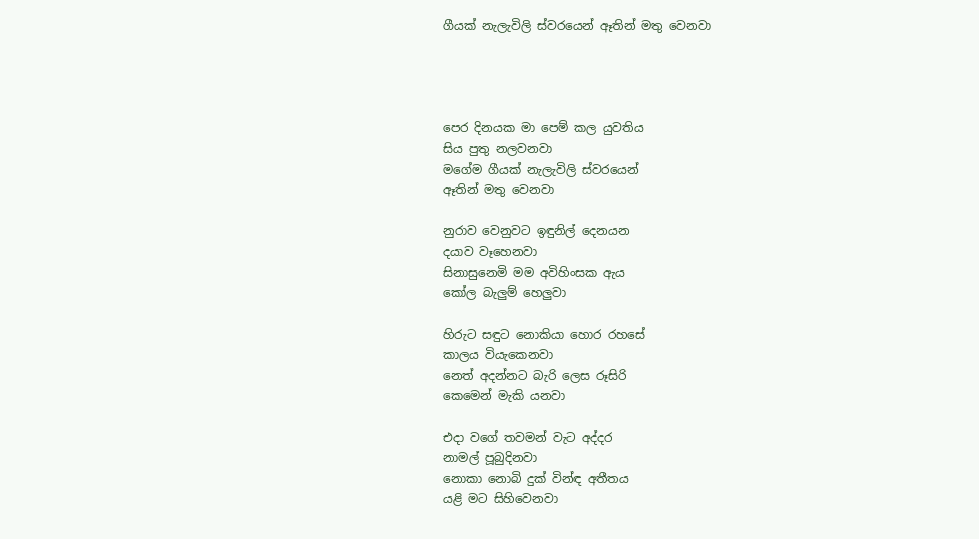ගීයක් නැලැවිලි ස්වරයෙන් ඈතින් මතු වෙනවා




පෙර දිනයක මා පෙම් කල යුවතිය
සිය පුතු නලවනවා
මගේම ගීයක් නැලැවිලි ස්වරයෙන්
ඈතින් මතු වෙනවා

නුරාව වෙනුවට ඉඳුනිල් දෙනයන
දයාව වෑහෙනවා
සිනාසුනෙමි මම අවිහිංසක ඇය
කෝල බැලුම් හෙලුවා

හිරුට සඳුට නොකියා හොර රහසේ
කාලය වියැකෙනවා
නෙත් අදන්නට බැරි ලෙස රූසිරි
කෙමෙන් මැකි යනවා

එදා වගේ තවමන් වැට අද්දර
නාමල් පූබුදිනවා
නොකා නොබි දුක් වින්ඳ අතීතය
යළි මට සිහිවෙනවා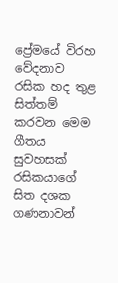ප්‍රේමයේ විරහ වේදනාව රසික හද තුළ සිත්තම් කරවන මෙම ගීතය සුවහසක් රසිකයාගේ සිත දශක ගණනාවන්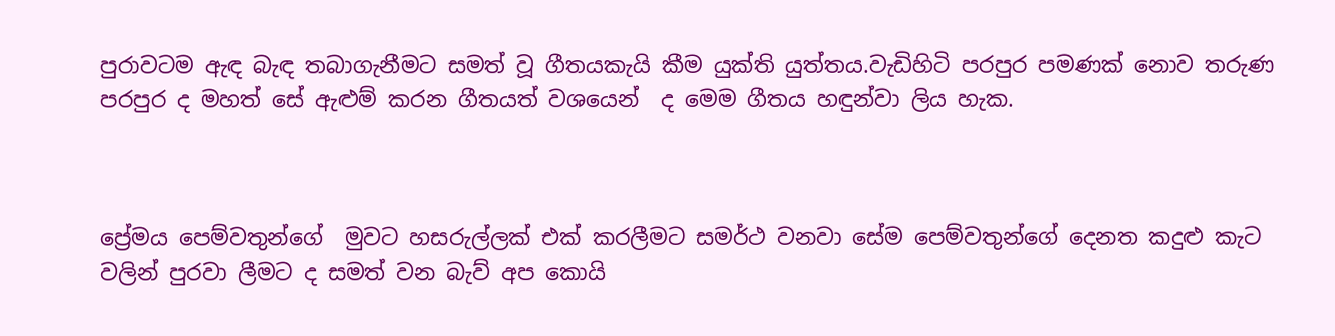පුරාවටම ඇඳ බැඳ තබාගැනීමට සමත් වූ ගීතයකැයි කීම යුක්ති යුත්තය.වැඩිහිටි පරපුර පමණක් නොව තරුණ පරපුර ද මහත් සේ ඇළුම් කරන ගීතයත් වශයෙන්  ද මෙම ගීතය හඳුන්වා ලිය හැක.



ප්‍රේමය පෙම්වතුන්ගේ  මුවට හසරුල්ලක් එක් කරලීමට සමර්ථ වනවා සේම පෙම්වතුන්ගේ දෙනත කදුළු කැට වලින් පුරවා ලීමට ද සමත් වන බැව් අප කොයි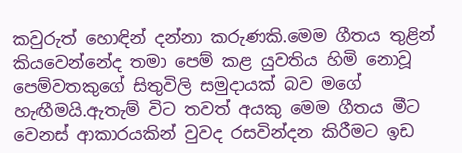කවුරුත් හොඳින් දන්නා කරුණකි.මෙම ගීතය තුළින් කියවෙන්නේද තමා පෙම් කළ යුවතිය හිමි නොවූ පෙම්වතකුගේ සිතුවිලි සමුදායක් බව මගේ හැඟීමයි.ඇතැම් විට තවත් අයකු මෙම ගීතය මීට වෙනස් ආකාරයකින් වුවද රසවින්දන කිරීමට ඉඩ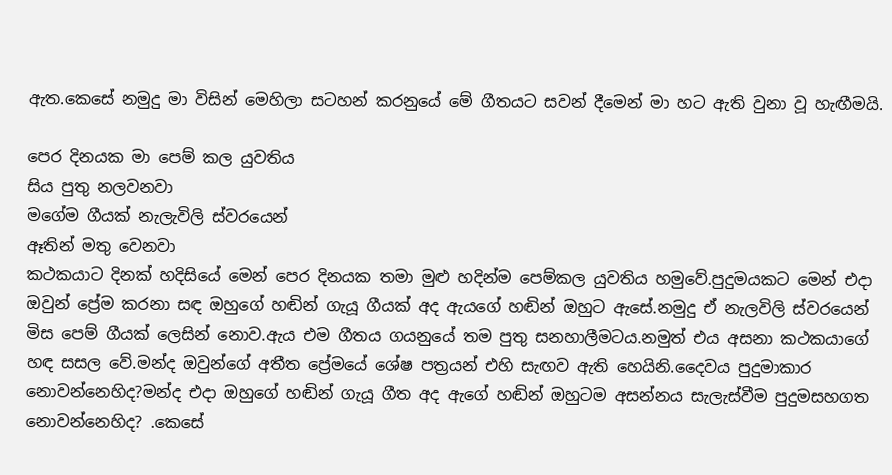ඇත.කෙසේ නමුදු මා විසින් මෙහිලා සටහන් කරනුයේ මේ ගීතයට සවන් දීමෙන් මා හට ඇති වුනා වූ හැඟීමයි.

පෙර දිනයක මා පෙම් කල යුවතිය
සිය පුතු නලවනවා
මගේම ගීයක් නැලැවිලි ස්වරයෙන්
ඈතින් මතු වෙනවා
කථකයාට දිනක් හදිසියේ මෙන් පෙර දිනයක තමා මුළු හදින්ම පෙම්කල යුවතිය හමුවේ.පුදුමයකට මෙන් එදා ඔවුන් ප්‍රේම කරනා සඳ ඔහුගේ හඬින් ගැයූ ගීයක් අද ඇයගේ හඬින් ඔහුට ඇසේ.නමුදු ඒ නැලවිලි ස්වරයෙන් මිස පෙම් ගීයක් ලෙසින් නොව.ඇය එම ගීතය ගයනුයේ තම පුතු සනහාලීමටය.නමුත් එය අසනා කථකයාගේ හඳ සසල වේ.මන්ද ඔවුන්ගේ අතීත ප්‍රේමයේ ශේෂ පත්‍රයන් එහි සැඟව ඇති හෙයිනි.දෛවය පුදුමාකාර නොවන්නෙහිද?මන්ද එදා ඔහුගේ හඬින් ගැයූ ගීත අද ඇගේ හඬින් ඔහුටම අසන්නය සැලැස්වීම පුදුමසහගත නොවන්නෙහිද? .කෙසේ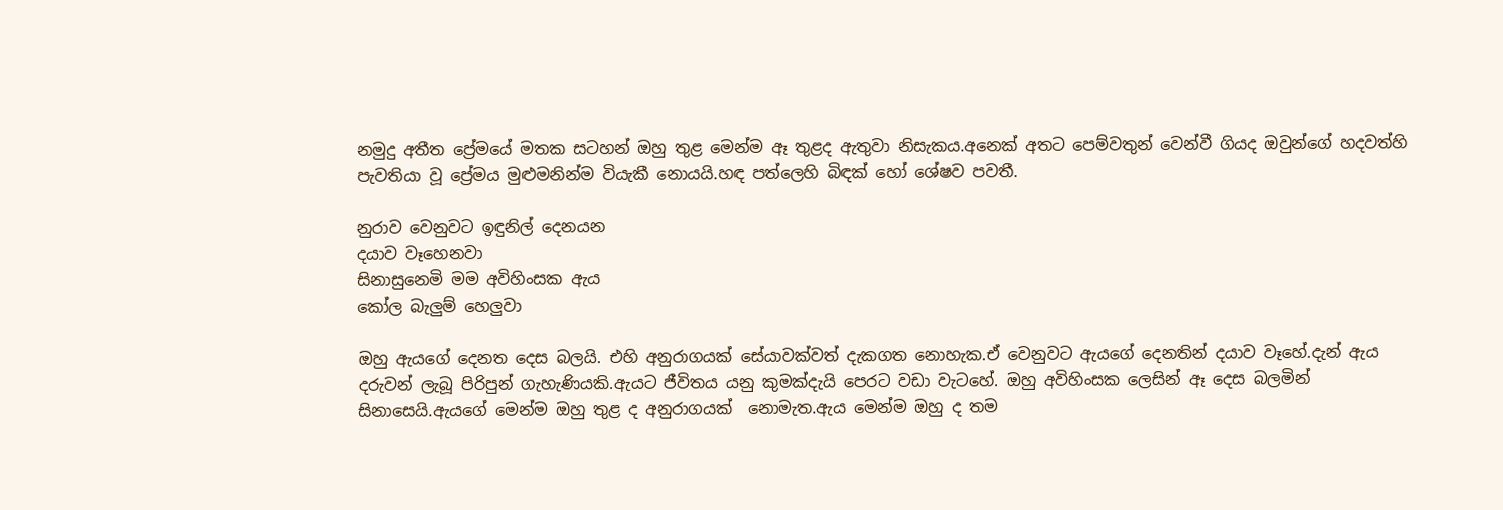නමුදු අතීත ප්‍රේමයේ මතක සටහන් ඔහු තුළ මෙන්ම ඈ තුළද ඇතුවා නිසැකය.අනෙක් අතට පෙම්වතුන් වෙන්වී ගියද ඔවුන්ගේ හදවත්හි පැවතියා වූ ප්‍රේමය මුළුමනින්ම වියැකී නොයයි.හඳ පත්ලෙහි බිඳක් හෝ ශේෂව පවතී.

නුරාව වෙනුවට ඉඳුනිල් දෙනයන
දයාව වෑහෙනවා
සිනාසුනෙමි මම අවිහිංසක ඇය
කෝල බැලුම් හෙලුවා

ඔහු ඇයගේ දෙනත දෙස බලයි. එහි අනුරාගයක් සේයාවක්වත් දැකගත නොහැක.ඒ වෙනුවට ඇයගේ දෙනතින් දයාව වෑහේ.දැන් ඇය දරුවන් ලැබූ පිරිපුන් ගැහැණියකි.ඇයට ජීවිතය යනු කුමක්දැයි පෙරට වඩා වැටහේ. ඔහු අවිහිංසක ලෙසින් ඈ දෙස බලමින් සිනාසෙයි.ඇයගේ මෙන්ම ඔහු තුළ ද අනුරාගයක්  නොමැත.ඇය මෙන්ම ඔහු ද තම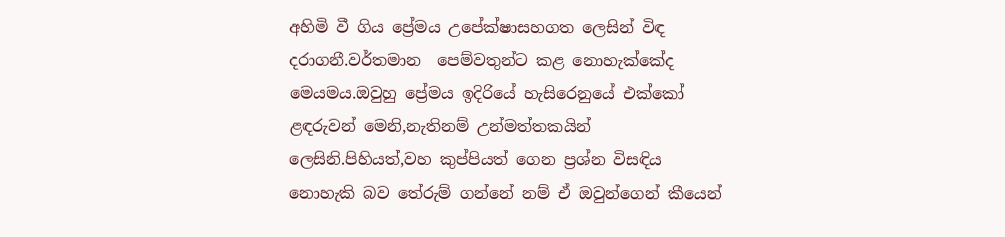අහිමි වී ගිය ප්‍රේමය උපේක්ෂාසහගත ලෙසින් විඳ දරාගනී.වර්තමාන  පෙම්වතුන්ට කළ නොහැක්කේද මෙයමය.ඔවුහු ප්‍රේමය ඉදිරියේ හැසිරෙනුයේ එක්කෝ ළඳරුවන් මෙනි,නැතිනම් උන්මත්තකයින් ලෙසිනි.පිහියත්,වහ කුප්පියත් ගෙන ප්‍රශ්න විසඳිය නොහැකි බව තේරුම් ගන්නේ නම් ඒ ඔවුන්ගෙන් කීයෙන්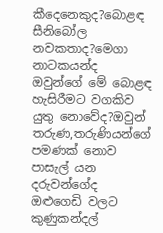කීදෙනෙකුද?බොළඳ සීනිබෝල නවකතාද?මෙගා නාටකයන්ද ඔවුන්ගේ මේ බොළඳ හැසිරීමට වගකිව යුතු නොවේද?ඔවුන් තරුණ,තරුණියන්ගේ පමණක් නොව පාසැල් යන දරුවන්ගේද ඔළුගෙඩි වලට කුණුකන්දල්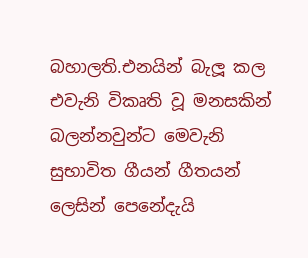බහාලති.එනයින් බැලූ කල එවැනි විකෘති වූ මනසකින් බලන්නවුන්ට මෙවැනි සුභාවිත ගීයන් ගීතයන් ලෙසින් පෙනේදැයි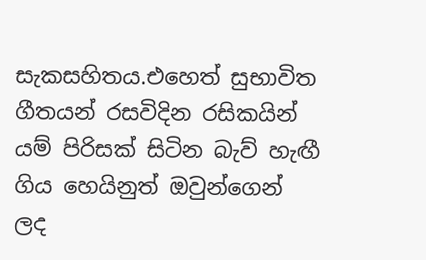සැකසහිතය.එහෙත් සුභාවිත ගීතයන් රසවිදින රසිකයින් යම් පිරිසක් සිටින බැව් හැඟී ගිය හෙයිනුත් ඔවුන්ගෙන් ලද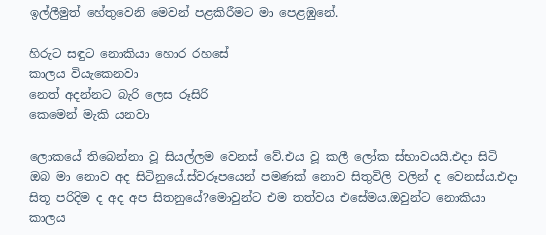ඉල්ලීමුත් හේතුවෙනි මෙවන් පළකිරීමට මා පෙළඹුනේ.

හිරුට සඳුට නොකියා හොර රහසේ
කාලය වියැකෙනවා
නෙත් අදන්නට බැරි ලෙස රූසිරි
කෙමෙන් මැකි යනවා

ලොකයේ තිබෙන්නා වූ සියල්ලම වෙනස් වේ.එය වූ කලී ලෝක ස්භාවයයි.එදා සිටි ඔබ මා නොව අද සිටිනුයේ.ස්වරූපයෙන් පමණක් නොව සිතුවිලි වලින් ද වෙනස්ය.එදා සිතූ පරිදිම ද අද අප සිතනුයේ?මොවුන්ට එම තත්වය එසේමය.ඔවුන්ට නොකියා කාලය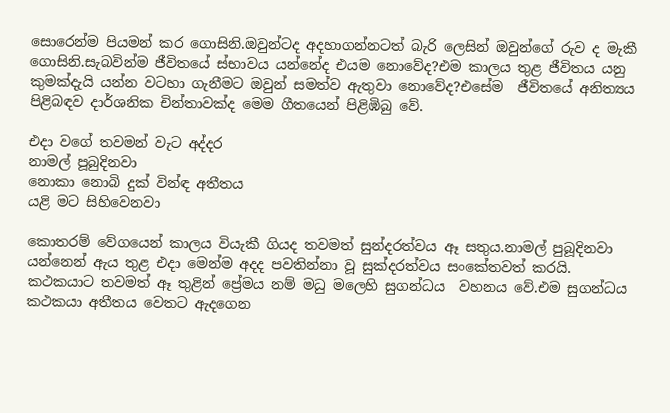සොරෙන්ම පියමන් කර ගොසිනි.ඔවුන්ටද අදහාගන්නටත් බැරි ලෙසින් ඔවුන්ගේ රුව ද මැකී ගොසිනි.සැබවින්ම ජීවිතයේ ස්භාවය යන්නේද එයම නොවේද?එම කාලය තුළ ජීවිතය යනු කුමක්දැයි යන්න වටහා ගැනීමට ඔවුන් සමත්ව ඇතුවා නොවේද?එසේම  ජීවිතයේ අනිත්‍යය පිළිබඳව දාර්ශනික චින්තාවක්ද මෙම ගීතයෙන් පිළිඹිබු වේ.

එදා වගේ තවමන් වැට අද්දර
නාමල් පූබුදිනවා
නොකා නොබි දුක් වින්ඳ අතීතය
යළි මට සිහිවෙනවා

කොතරම් වේගයෙන් කාලය වියැකී ගියද තවමත් සුන්දරත්වය ඈ සතුය.නාමල් පුබූදිනවා යන්නෙන් ඇය තුළ එදා මෙන්ම අදද පවතින්නා වූ සුක්දරත්වය සංකේතවත් කරයි. කථකයාට තවමත් ඈ තුළින් ප්‍රේමය නම් මධු මලෙහි සුගන්ධය  වහනය වේ.එම සුගන්ධය කථකයා අතීතය වෙතට ඇදගෙන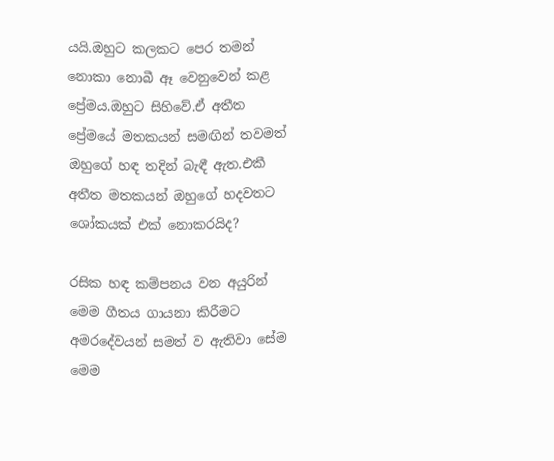යයි.ඔහුට කලකට පෙර තමන් නොකා නොබී ඈ වෙනුවෙන් කළ ප්‍රේමය.ඔහුට සිහිවේ.ඒ අතීත ප්‍රේමයේ මතකයන් සමඟින් තවමත් ඔහුගේ හඳ තදින් බැඳී ඇත.එකී අතීත මතකයන් ඔහුගේ හදවතට ශෝකයක් එක් නොකරයිද?

රසික හඳ කම්පනය වන අයුරින් මෙම ගීතය ගායනා කිරීමට අමරදේවයන් සමත් ව ඇතිවා සේම මෙම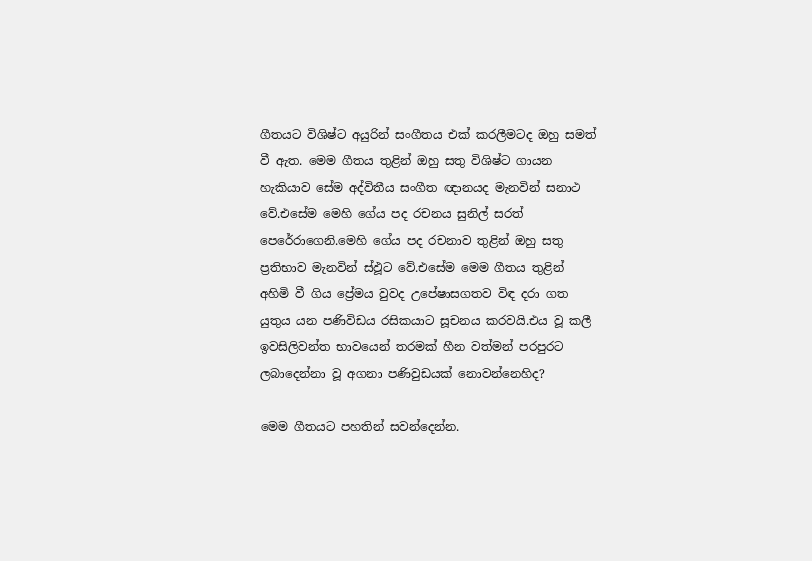ගීතයට විශිෂ්ට අයුරින් සංගීතය එක් කරලීමටද ඔහු සමත් වී ඇත. මෙම ගීතය තුළින් ඔහු සතු විශිෂ්ට ගායන හැකියාව සේම අද්විතීය සංගීත ඥානයද මැනවින් සනාථ වේ.එසේම මෙහි ගේය පද රචනය සුනිල් සරත් පෙරේරාගෙනි.මෙහි ගේය පද රචනාව තුළින් ඔහු සතු ප්‍රතිභාව මැනවින් ස්ඵූට වේ.එසේම මෙම ගීතය තුළින් අහිමි වී ගිය ප්‍රේමය වුවද උපේෂාසගතව විඳ දරා ගත යුතුය යන පණිවිඩය රසිකයාට සූචනය කරවයි.එය වූ කලී ඉවසිලිවන්ත භාවයෙන් තරමක් හීන වත්මන් පරපුරට ලබාදෙන්නා වූ අගනා පණිවුඩයක් නොවන්නෙහිද?

මෙම ගීතයට පහතින් සවන්දෙන්න.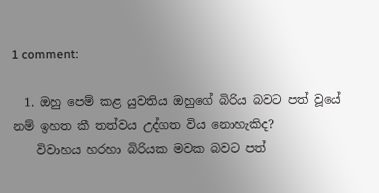1 comment:

  1. ඔහු පෙම් කළ යුවතිය ඔහුගේ බිරිය බවට පත් වූයේ නම් ඉහත කී තත්වය උද්ගත විය නොහැකිද?
    විවාහය හරහා බිරියක මවක බවට පත්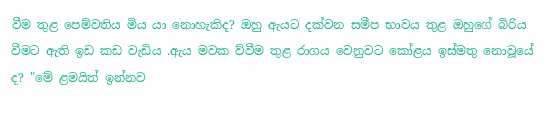වීම තුළ පෙම්වතිය මිය යා නොහැකිද? ඔහු ඇයට දක්වන සමීප භාවය තුළ ඔහුගේ බිරිය වීමට ඇති ඉඩ කඩ වැඩිය .ඇය මවක ව්වීම තුළ රාගය වෙනුවට කෝළය ඉස්මතු නොවූයේ ද? "මේ ළමයිත් ඉන්නව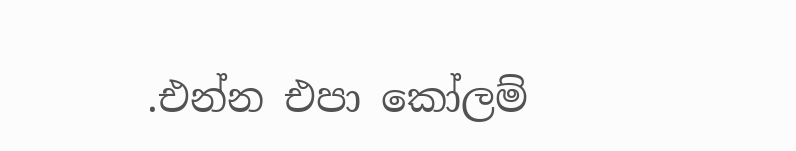.එන්න එපා කෝලම්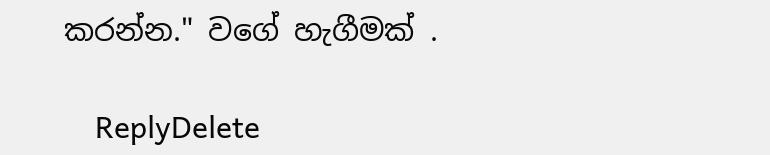කරන්න." වගේ හැගීමක් .

    ReplyDelete